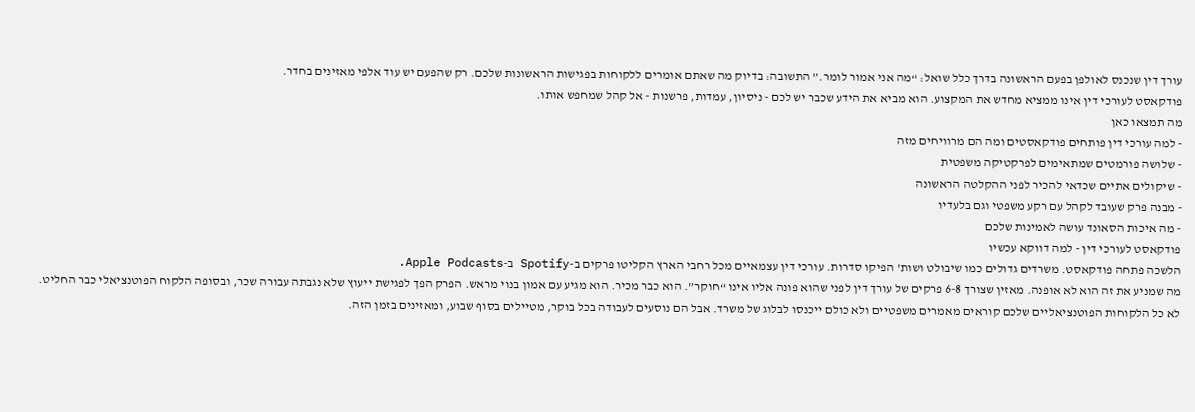עורך דין שנכנס לאולפן בפעם הראשונה בדרך כלל שואל: “מה אני אמור לומר.” התשובה: בדיוק מה שאתם אומרים ללקוחות בפגישות הראשונות שלכם. רק שהפעם יש עוד אלפי מאזינים בחדר.
פודקאסט לעורכי דין אינו ממציא מחדש את המקצוע. הוא מביא את הידע שכבר יש לכם - ניסיון, עמדות, פרשנות - אל קהל שמחפש אותו.
מה תמצאו כאן
- למה עורכי דין פותחים פודקאסטים ומה הם מרוויחים מזה
- שלושה פורמטים שמתאימים לפרקטיקה משפטית
- שיקולים אתיים שכדאי להכיר לפני ההקלטה הראשונה
- מבנה פרק שעובד לקהל עם רקע משפטי וגם בלעדיו
- מה איכות הסאונד עושה לאמינות שלכם
פודקאסט לעורכי דין - למה דווקא עכשיו
הלשכה פתחה פודקאסט. משרדים גדולים כמו שיבולט ושות’ הפיקו סדרות. עורכי דין עצמאיים מכל רחבי הארץ הקליטו פרקים ב-Spotify ב-Apple Podcasts.
מה שמניע את זה הוא לא אופנה. מאזין שצורך 6-8 פרקים של עורך דין לפני שהוא פונה אליו אינו “חוקר”. הוא כבר מכיר. הוא מגיע עם אמון בנוי מראש. הפרק הפך לפגישת ייעוץ שלא נגבתה עבורה שכר, ובסופה הלקוח הפוטנציאלי כבר החליט.
לא כל הלקוחות הפוטנציאליים שלכם קוראים מאמרים משפטיים ולא כולם ייכנסו לבלוג של משרד. אבל הם נוסעים לעבודה בכל בוקר, מטיילים בסוף שבוע, ומאזינים בזמן הזה.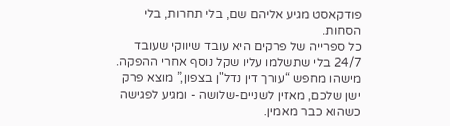פודקאסט מגיע אליהם שם, בלי תחרות, בלי הסחות.
כל ספרייה של פרקים היא עובד שיווקי שעובד 24/7 בלי שתשלמו עליו שקל נוסף אחרי ההפקה. מישהו מחפש “עורך דין נדל"ן בצפון,” מוצא פרק ישן שלכם, מאזין לשניים-שלושה - ומגיע לפגישה כשהוא כבר מאמין.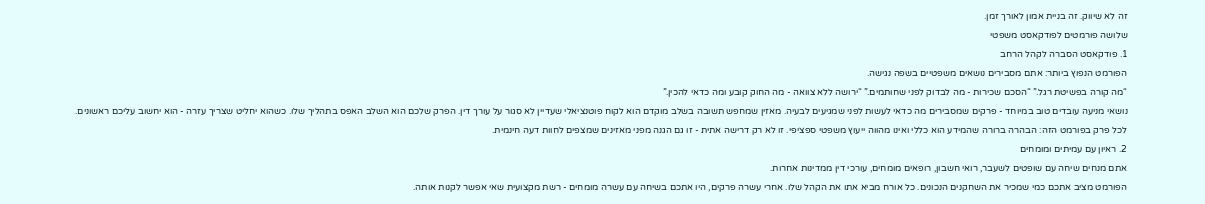זה לא שיווק. זה בניית אמון לאורך זמן.
שלושה פורמטים לפודקאסט משפטי
1. פודקאסט הסברה לקהל הרחב
הפורמט הנפוץ ביותר: אתם מסבירים נושאים משפטיים בשפה נגישה.
“מה קורה בפשיטת רגל.” “הסכם שכירות - מה לבדוק לפני שחותמים.” “ירושה ללא צוואה - מה החוק קובע ומה כדאי להכין.”
נושאי מניעה עובדים טוב במיוחד - פרקים שמסבירים מה כדאי לעשות לפני שמגיעים לבעיה. מאזין שמחפש תשובה בשלב מוקדם הוא לקוח פוטנציאלי שעדיין לא סגור על עורך דין. הפרק שלכם הוא השלב האפס בתהליך שלו. כשהוא יחליט שצריך עזרה - הוא יחשוב עליכם ראשונים.
לכל פרק בפורמט הזה: הבהרה ברורה שהמידע הוא כללי ואינו מהווה ייעוץ משפטי ספציפי. זו לא רק דרישה אתית - זו גם הגנה מפני מאזינים שמצפים לחוות דעה חינמית.
2. ראיון עם עמיתים ומומחים
אתם מנחים שיחה עם שופטים לשעבר, רואי חשבון, רופאים מומחים, עורכי דין ממדינות אחרות.
הפורמט מציב אתכם כמי שמכיר את השחקנים הנכונים. כל אורח מביא אתו את הקהל שלו. אחרי עשרה פרקים, היו אתכם בשיחה עם עשרה מומחים - רשת מקצועית שאי אפשר לקנות אותה.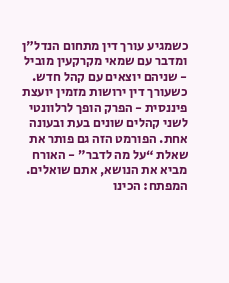כשמגיע עורך דין מתחום הנדל"ן ומדבר עם שמאי מקרקעין מוביל - שניהם יוצאים עם קהל חדש. כשעורך דין ירושות מזמין יועצת פיננסית - הפרק הופך לרלוונטי לשני קהלים שונים בעת ובעונה אחת. הפורמט הזה גם פותר את שאלת “על מה לדבר” - האורח מביא את הנושא, אתם שואלים.
המפתח: הכינו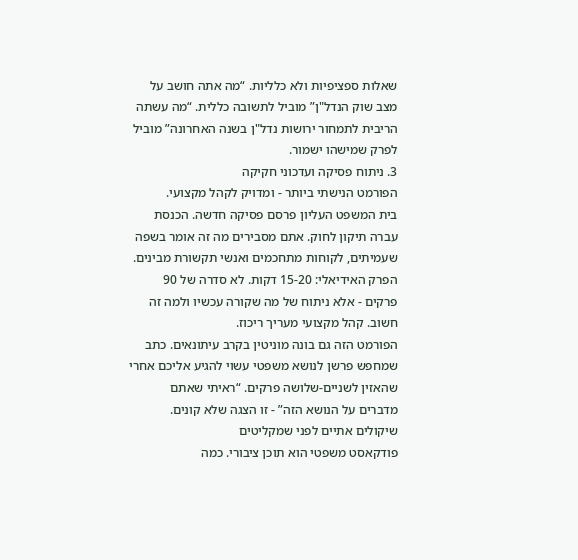שאלות ספציפיות ולא כלליות. “מה אתה חושב על מצב שוק הנדל"ן” מוביל לתשובה כללית. “מה עשתה הריבית לתמחור ירושות נדל"ן בשנה האחרונה” מוביל לפרק שמישהו ישמור.
3. ניתוח פסיקה ועדכוני חקיקה
הפורמט הנישתי ביותר - ומדויק לקהל מקצועי.
בית המשפט העליון פרסם פסיקה חדשה. הכנסת עברה תיקון לחוק. אתם מסבירים מה זה אומר בשפה שעמיתים, לקוחות מתחכמים ואנשי תקשורת מבינים.
הפרק האידיאלי: 15-20 דקות. לא סדרה של 90 פרקים - אלא ניתוח של מה שקורה עכשיו ולמה זה חשוב. קהל מקצועי מעריך ריכוז.
הפורמט הזה גם בונה מוניטין בקרב עיתונאים. כתב שמחפש פרשן לנושא משפטי עשוי להגיע אליכם אחרי שהאזין לשניים-שלושה פרקים. “ראיתי שאתם מדברים על הנושא הזה” - זו הצגה שלא קונים.
שיקולים אתיים לפני שמקליטים
פודקאסט משפטי הוא תוכן ציבורי. כמה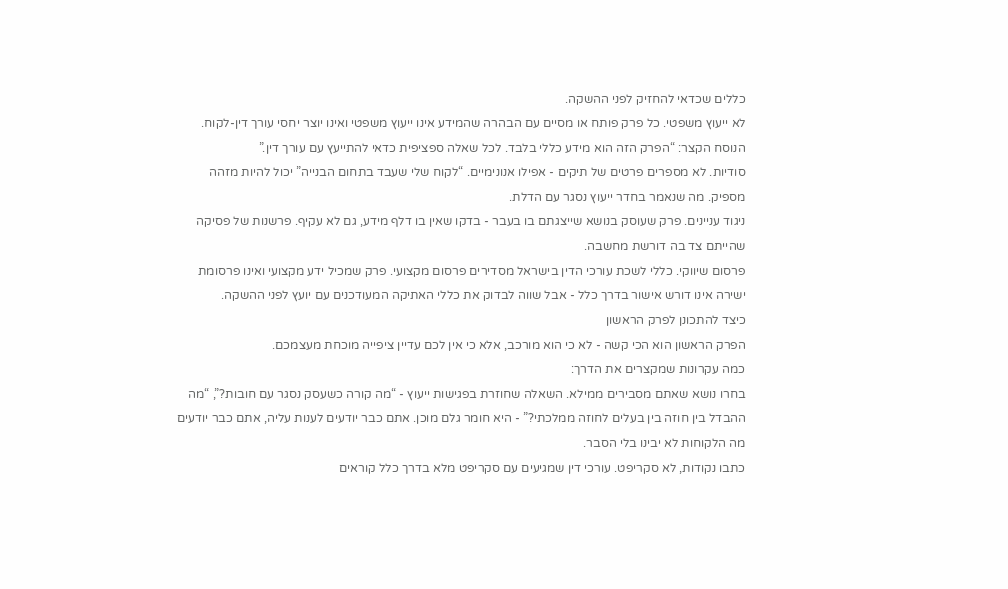כללים שכדאי להחזיק לפני ההשקה.
לא ייעוץ משפטי. כל פרק פותח או מסיים עם הבהרה שהמידע אינו ייעוץ משפטי ואינו יוצר יחסי עורך דין-לקוח. הנוסח הקצר: “הפרק הזה הוא מידע כללי בלבד. לכל שאלה ספציפית כדאי להתייעץ עם עורך דין.”
סודיות. לא מספרים פרטים של תיקים - אפילו אנונימיים. “לקוח שלי שעבד בתחום הבנייה” יכול להיות מזהה מספיק. מה שנאמר בחדר ייעוץ נסגר עם הדלת.
ניגוד עניינים. פרק שעוסק בנושא שייצגתם בו בעבר - בדקו שאין בו דלף מידע, גם לא עקיף. פרשנות של פסיקה שהייתם צד בה דורשת מחשבה.
פרסום שיווקי. כללי לשכת עורכי הדין בישראל מסדירים פרסום מקצועי. פרק שמכיל ידע מקצועי ואינו פרסומת ישירה אינו דורש אישור בדרך כלל - אבל שווה לבדוק את כללי האתיקה המעודכנים עם יועץ לפני ההשקה.
כיצד להתכונן לפרק הראשון
הפרק הראשון הוא הכי קשה - לא כי הוא מורכב, אלא כי אין לכם עדיין ציפייה מוכחת מעצמכם.
כמה עקרונות שמקצרים את הדרך:
בחרו נושא שאתם מסבירים ממילא. השאלה שחוזרת בפגישות ייעוץ - “מה קורה כשעסק נסגר עם חובות?”, “מה ההבדל בין חוזה בין בעלים לחוזה ממלכתי?” - היא חומר גלם מוכן. אתם כבר יודעים לענות עליה, אתם כבר יודעים מה הלקוחות לא יבינו בלי הסבר.
כתבו נקודות, לא סקריפט. עורכי דין שמגיעים עם סקריפט מלא בדרך כלל קוראים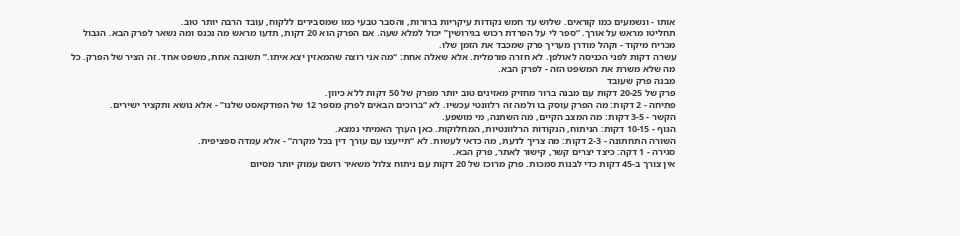אותו - ונשמעים כמו קוראים. שלוש עד חמש נקודות עיקריות ברורות, והסבר טבעי כמו שמסבירים ללקוח, עובד הרבה יותר טוב.
תחליטו מראש על אורך. “ספר לי על הפרדת רכוש בגירושין” יכול למלא שעה. אם הפרק הוא 20 דקות, תדעו מראש מה נכנס ומה נשאר לפרק הבא. הגבול מכריח מיקוד - וקהל מודרן מעריך פרק שמכבד את הזמן שלו.
עשרה דקות לפני הכניסה לאולפן. לא חזרה פורמלית. אלא שאלה אחת: “מה אני רוצה שהמאזין יצא איתו.” תשובה אחת, משפט אחד. זה הציר של הפרק. כל מה שלא משרת את המשפט הזה - לפרק הבא.
מבנה פרק שעובד
פרק של 20-25 דקות עם מבנה ברור מחזיק מאזינים טוב יותר מפרק של 50 דקות ללא כיוון.
פתיחה - 2 דקות: מה הפרק עוסק בו ולמה זה רלוונטי עכשיו. לא “ברוכים הבאים לפרק מספר 12 של הפודקאסט שלנו” - אלא נושא ותקציר ישירים.
הקשר - 3-5 דקות: מה המצב הקיים, מה השתנה, מי מושפע.
הגוף - 10-15 דקות: הניתוח, הנקודות הרלוונטיות, המחלוקות. כאן הערך האמיתי נמצא.
השורה התחתונה - 2-3 דקות: מה צריך לדעת, מה כדאי לעשות. לא “תייעצו עם עורך דין בכל מקרה” - אלא עמדה ספציפית.
סגירה - 1 דקה: כיצד יצרים קשר, קישור לאתר, פרק הבא.
אין צורך ב-45 דקות כדי לבנות סמכות. פרק מרוכז של 20 דקות עם ניתוח צלול משאיר רושם עמוק יותר מסיום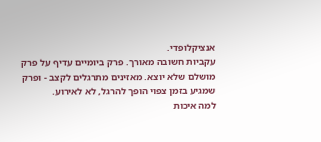אנציקלופדי.
עקביות חשובה מאורך. פרק ביומיים עדיף על פרק מושלם שלא יוצא. מאזינים מתרגלים לקצב - ופרק שמגיע בזמן צפוי הופך להרגל, לא לאירוע.
למה איכות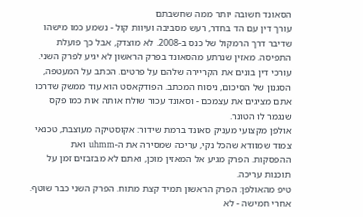הסאונד חשובה יותר ממה שחשבתם
עורך דין עם הד בחדר, רעש מסביבה ועיוות קול - נשמע כמו מישהו שדיבר דרך הרמקול של כנס ב-2008. לא מוצדק, אבל כך פועלת התפיסה. מאזין שנרתע מהסאונד בפרק הראשון לא יגיע לפרק השני.
עורכי דין בונים את הקריירה שלהם על פרטים. הכתב על המעטפה, הסגנון של הסיכום, ניסוח המכתב. הפודקאסט הוא עוד ממשק שדרכו אתם מציגים את עצמכם - וסאונד עכור שולח אותה אות כמו פקס שנגמר לו הטונר.
אולפן מקצועי מעניק סאונד ברמת שידור: אקוסטיקה מעוצבת, טכנאי צמוד שמוודא שהכל נקי, עריכה שמסירה את ה-uhmm ואת ההפסקות. הפרק מגיע אל המאזין מוכן, ואתם לא מבזבזים זמן על תוכנות עריכה.
טיפ מהאולפן: הפרק הראשון תמיד קצת מתוח. הפרק השני כבר שוטף. אחרי חמישה - לא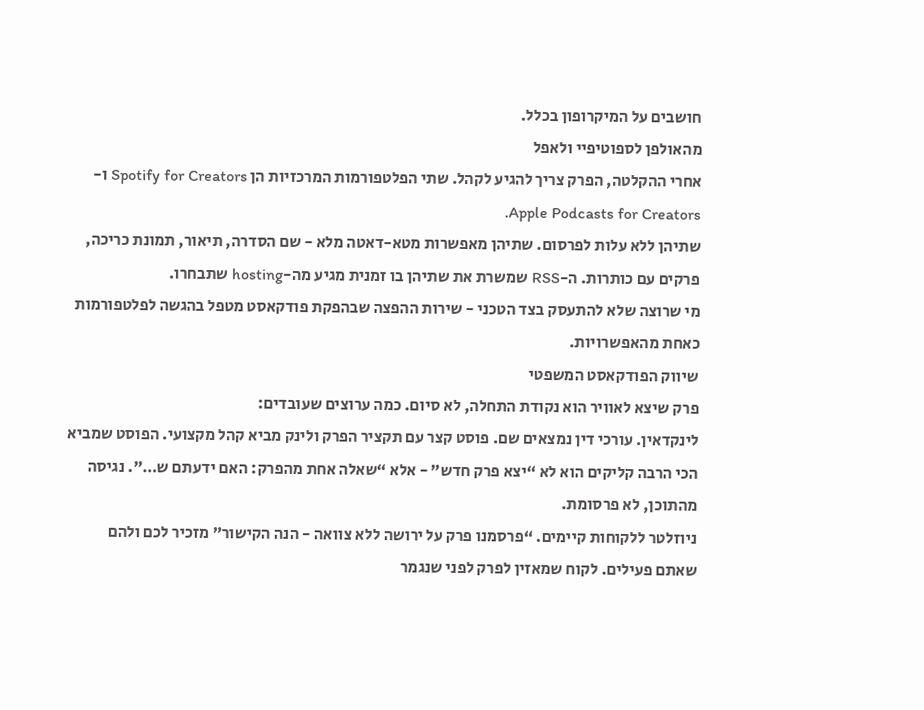חושבים על המיקרופון בכלל.
מהאולפן לספוטיפיי ולאפל
אחרי ההקלטה, הפרק צריך להגיע לקהל. שתי הפלטפורמות המרכזיות הן Spotify for Creators ו-Apple Podcasts for Creators.
שתיהן ללא עלות לפרסום. שתיהן מאפשרות מטא-דאטה מלא - שם הסדרה, תיאור, תמונת כריכה, פרקים עם כותרות. ה-RSS שמשרת את שתיהן בו זמנית מגיע מה-hosting שתבחרו.
מי שרוצה שלא להתעסק בצד הטכני - שירות ההפצה שבהפקת פודקאסט מטפל בהגשה לפלטפורמות כאחת מהאפשרויות.
שיווק הפודקאסט המשפטי
פרק שיצא לאוויר הוא נקודת התחלה, לא סיום. כמה ערוצים שעובדים:
לינקדאין. עורכי דין נמצאים שם. פוסט קצר עם תקציר הפרק ולינק מביא קהל מקצועי. הפוסט שמביא הכי הרבה קליקים הוא לא “יצא פרק חדש” - אלא “שאלה אחת מהפרק: האם ידעתם ש…”. נגיסה מהתוכן, לא פרסומת.
ניוזלטר ללקוחות קיימים. “פרסמנו פרק על ירושה ללא צוואה - הנה הקישור” מזכיר לכם ולהם שאתם פעילים. לקוח שמאזין לפרק לפני שנגמר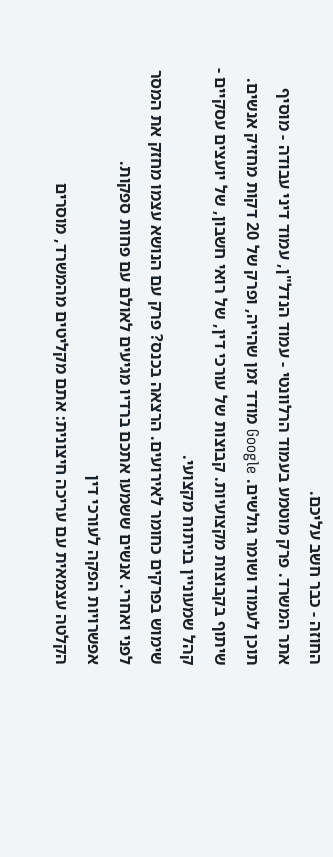החוזה - כבר חשב עליכם.
אתר המשרד. פרק מוטמע בעמוד הרלוונטי - עמוד הנדל"ן, עמוד דיני עבודה - מוסיף תוכן לעמוד ושומר גולשים. Google מודד זמן שהייה, ופרק של 20 דקות מחזיק אנשים.
שיתוף בקבוצות מקצועיות. קבוצות של עורכי דין, של רואי חשבון, של יועצים עסקיים - קהל שמעוניין בניתוח מקצועי.
שימוש בפרקים כחומר לאירועים. הרצאה בכנס? פרק עם הנושא עצמו מחזק את המסר לפני ואחרי. אנשים ששמעו אתכם ברדיו מגיעים לאולם עם פחות ספקות.
אפשרויות הפקה לעורכי דין
הקלטה עצמאית עם עריכה חיצונית: אתם מקליטים מהמשרד, מוסרים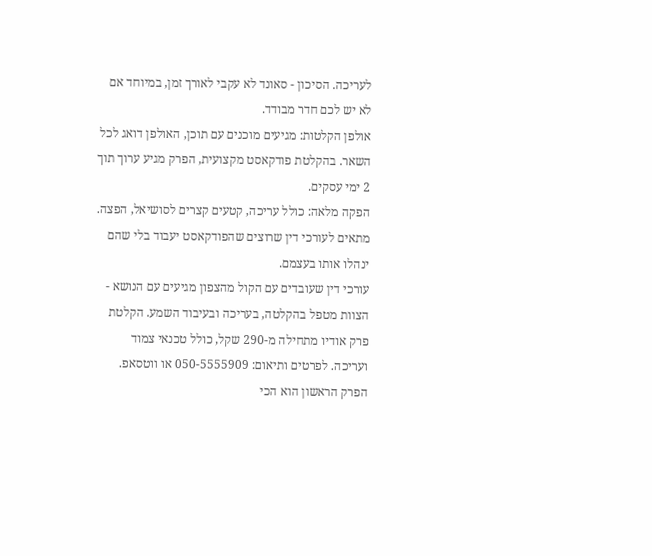לעריכה. הסיכון - סאונד לא עקבי לאורך זמן, במיוחד אם לא יש לכם חדר מבודד.
אולפן הקלטות: מגיעים מוכנים עם תוכן, האולפן דואג לכל השאר. בהקלטת פודקאסט מקצועית, הפרק מגיע ערוך תוך 2 ימי עסקים.
הפקה מלאה: כולל עריכה, קטעים קצרים לסושיאל, הפצה. מתאים לעורכי דין שרוצים שהפודקאסט יעבוד בלי שהם ינהלו אותו בעצמם.
עורכי דין שעובדים עם הקול מהצפון מגיעים עם הנושא - הצוות מטפל בהקלטה, בעריכה ובעיבוד השמע. הקלטת פרק אודיו מתחילה מ-290 שקל, כולל טכנאי צמוד ועריכה. לפרטים ותיאום: 050-5555909 או ווטסאפ.
הפרק הראשון הוא הכי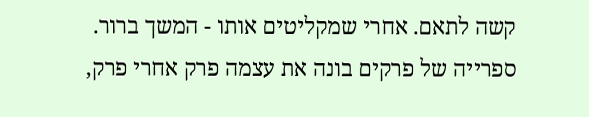קשה לתאם. אחרי שמקליטים אותו - המשך ברור. ספרייה של פרקים בונה את עצמה פרק אחרי פרק,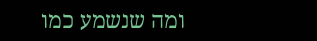ומה שנשמע כמו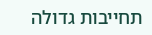תחייבות גדולה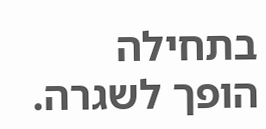בתחילה הופך לשגרה.